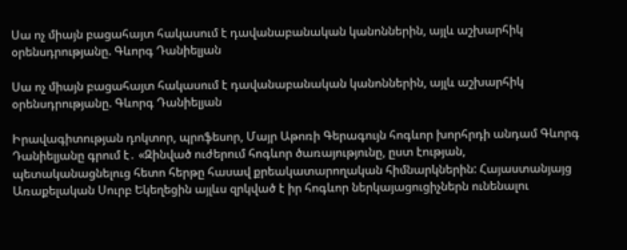Սա ոչ միայն բացահայտ հակասում է դավանաբանական կանոններին, այլև աշխարհիկ օրենսդրությանը. Գևորգ Դանիելյան

Սա ոչ միայն բացահայտ հակասում է դավանաբանական կանոններին, այլև աշխարհիկ օրենսդրությանը. Գևորգ Դանիելյան

Իրավագիտության դոկտոր, պրոֆեսոր, Մայր Աթոռի Գերագույն հոգևոր խորհրդի անդամ Գևորգ Դանիելյանը գրում է․ «Զինված ուժերում հոգևոր ծառայությունը, ըստ էության, պետականացնելուց հետո հերթը հասավ քրեակատարողական հիմնարկներին: Հայաստանյայց Առաքելական Սուրբ Եկեղեցին այլևս զրկված է իր հոգևոր ներկայացուցիչներն ունենալու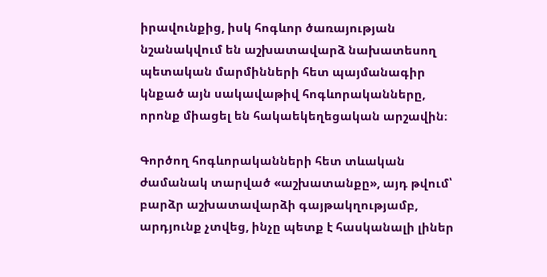իրավունքից, իսկ հոգևոր ծառայության նշանակվում են աշխատավարձ նախատեսող պետական մարմինների հետ պայմանագիր կնքած այն սակավաթիվ հոգևորականները, որոնք միացել են հակաեկեղեցական արշավին։

Գործող հոգևորականների հետ տևական ժամանակ տարված «աշխատանքը», այդ թվում՝ բարձր աշխատավարձի գայթակղությամբ, արդյունք չտվեց, ինչը պետք է հասկանալի լիներ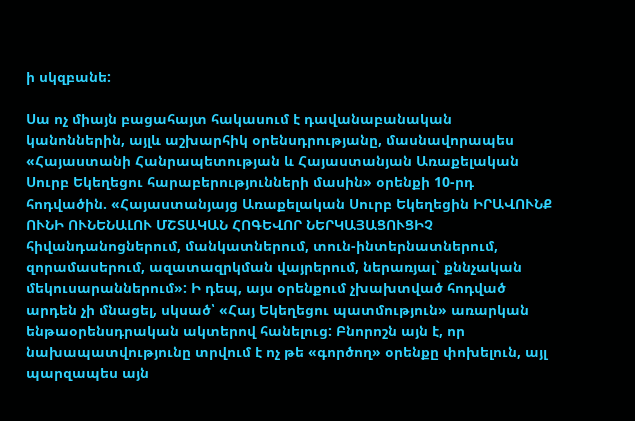ի սկզբանե:

Սա ոչ միայն բացահայտ հակասում է դավանաբանական կանոններին, այլև աշխարհիկ օրենսդրությանը, մասնավորապես «Հայաստանի Հանրապետության և Հայաստանյան Առաքելական Սուրբ Եկեղեցու հարաբերությունների մասին» օրենքի 10-րդ հոդվածին. «Հայաստանյայց Առաքելական Սուրբ Եկեղեցին ԻՐԱՎՈՒՆՔ ՈՒՆԻ ՈՒՆԵՆԱԼՈՒ ՄՇՏԱԿԱՆ ՀՈԳԵՎՈՐ ՆԵՐԿԱՅԱՑՈՒՑԻՉ հիվանդանոցներում, մանկատներում, տուն-ինտերնատներում, զորամասերում, ազատազրկման վայրերում, ներառյալ` քննչական մեկուսարաններում»: Ի դեպ, այս օրենքում չխախտված հոդված արդեն չի մնացել, սկսած՝ «Հայ Եկեղեցու պատմություն» առարկան ենթաօրենսդրական ակտերով հանելուց: Բնորոշն այն է, որ նախապատվությունը տրվում է ոչ թե «գործող» օրենքը փոխելուն, այլ պարզապես այն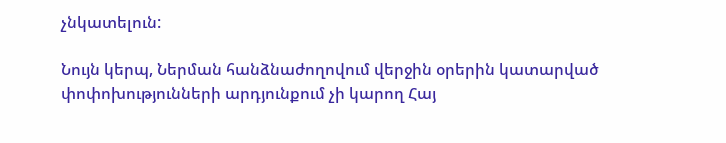չնկատելուն:

Նույն կերպ, Ներման հանձնաժողովում վերջին օրերին կատարված փոփոխությունների արդյունքում չի կարող Հայ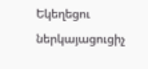Եկեղեցու ներկայացուցիչ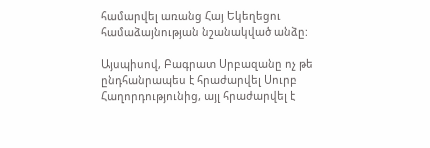համարվել առանց Հայ Եկեղեցու համաձայնության նշանակված անձը:

Այսպիսով, Բագրատ Սրբազանը ոչ թե ընդհանրապես է հրաժարվել Սուրբ Հաղորդությունից, այլ հրաժարվել է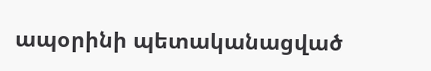ապօրինի պետականացված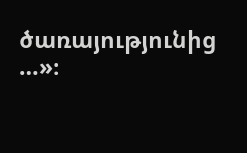ծառայությունից …»։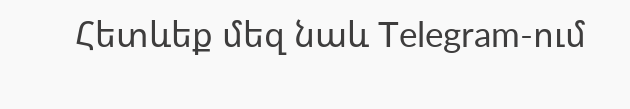Հետևեք մեզ նաև Telegram-ում